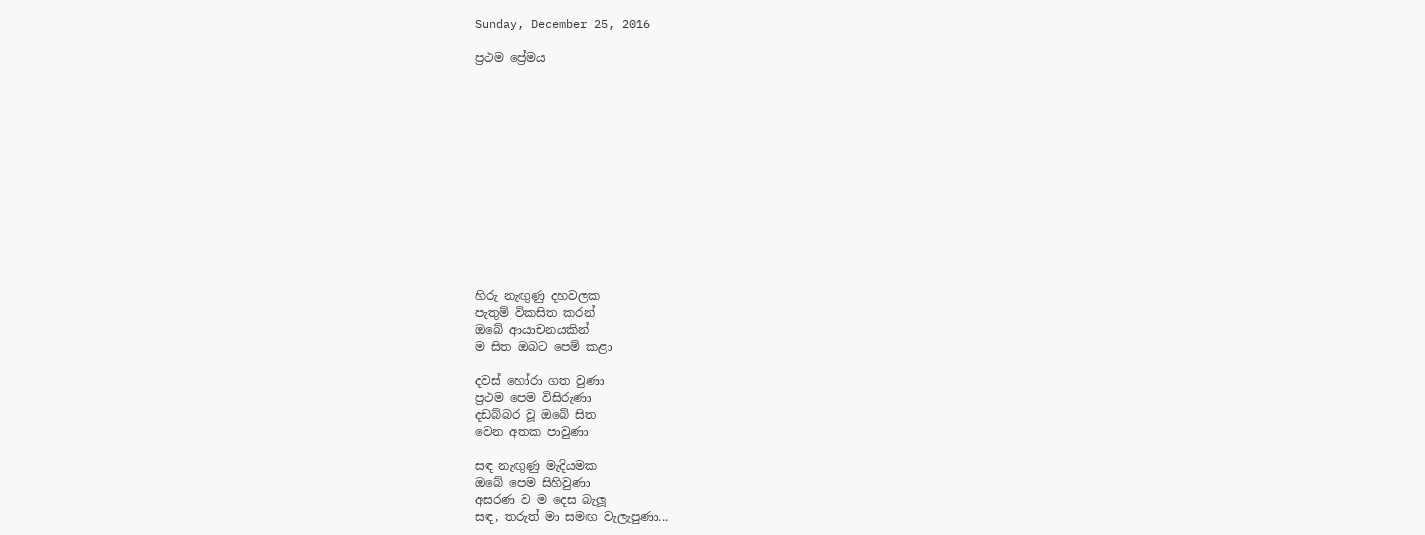Sunday, December 25, 2016

ප්‍රථම ප්‍රේමය













හිරු නැඟුණු දහවලක
පැතුම් විකසිත කරන්
ඔබේ ආයාචනයකින්
ම සිත ඔබට පෙම් කළා

දවස් හෝරා ගත වුණා
ප්‍රථම පෙම විසිරුණා
දඩබ්බර වූ ඔබේ සිත
වෙන අතක පාවුණා

සඳ නැඟුණු මැදියමක
ඔබේ පෙම සිහිවුණා
අසරණ ව ම දෙස බැලූ
සඳ, තරුත් මා සමඟ වැලැපුණා...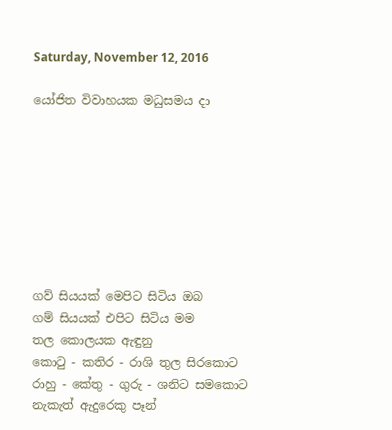Saturday, November 12, 2016

යෝජිත විවාහයක මධුසමය දා








ගව් සියයක් මෙපිට සිටිය ඔබ
ගම් සියයක් එපිට සිටිය මම
තල කොලයක ඇඳුනු
කොටු - කතිර - රාශි තුල සිරකොට
රාහු - කේතු - ගුරු - ශනිට සමකොට
නැකැත් ඇදුරෙකු පෑන්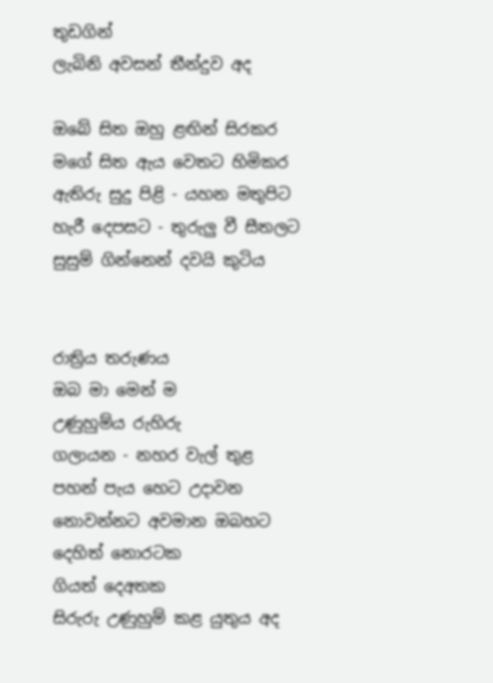තුඩගින්
ලැබිනි අවසන් තීන්දුව අද

ඔබේ සිත ඔහු ළඟින් සිරකර
මගේ සිත ඇය වෙතට හිමිකර
ඇතිරු සුදු පිළි - යහන මතුපිට
හැරී දෙපසට - තුරුලු වී සීතලට
සුසුම් ගින්නෙන් දවයි කුටිය


රාත්‍රිය තරුණය
ඔබ මා මෙන් ම
උණුහුම්ය රුහිරු
ගලායන - නහර වැල් තුළ
පහන් පැය හෙට උදාවන
නොවන්නට අවමාන ඔබහට
දෙහිත් නොරටක
ගියත් දෙඅතක
සිරුරු උණුහුම් කළ යුතුය අද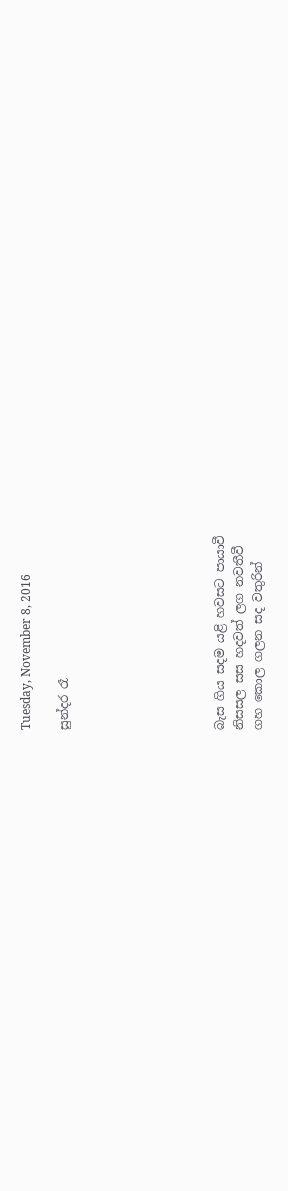Tuesday, November 8, 2016

සුන්දර රෑ







බැස ගිය සදම යළි හවසට පායාවී
නිසසල සස හදවත් ලග නවතීවී
ගහ කොල ගලන සද වතුරින්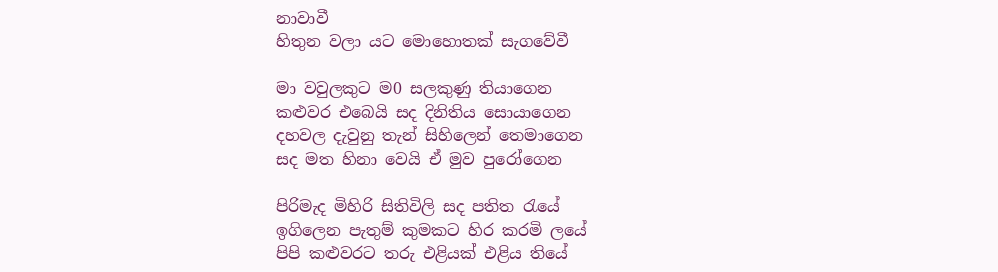නාවාවී
හිතුන වලා යට මොහොතක් සැගවේවී

මා වවුලකුට ම0 සලකුණු තියාගෙන
කළුවර එබෙයි සද දිනිතිය සොයාගෙන
දහවල දැවුනු තැන් සිහිලෙන් තෙමාගෙන
සද මත හිනා වෙයි ඒ මුව පුරෝගෙන

පිරිමැද මිහිරි සිතිවිලි සද පතිත රැයේ
ඉගිලෙන පැතුම් කුමකට හිර කරමි ලයේ
පිපි කළුවරට තරු එළියක් එළිය තියේ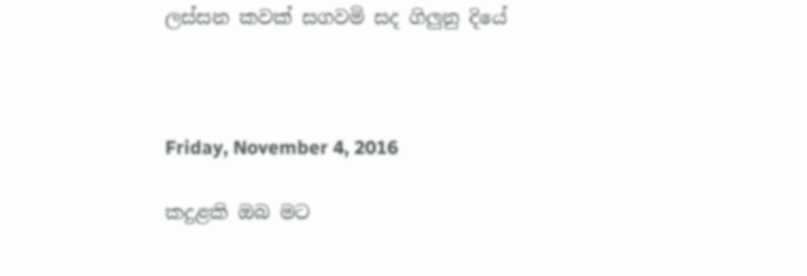ලස්සන කවක් සගවමි සද ගිලුනු දියේ



Friday, November 4, 2016

කදුළකි ඔබ මට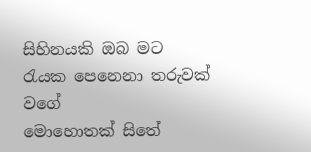සිහිනයකි ඔබ මට
රැයක පෙනෙනා තරුවක් වගේ
මොහොතක් සිතේ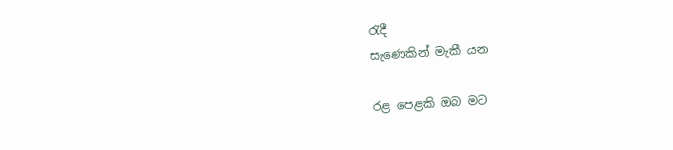රැදී
සැණෙකින් මැකී යන

රළ පෙළකි ඔබ මට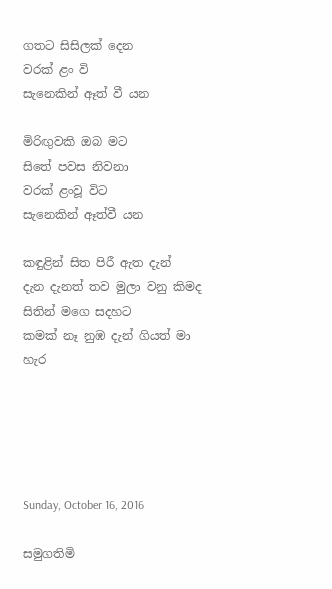ගතට සිසිලක් දෙන
වරක් ළං වි
සැනෙකින් ඈත් වී යන

මිරිඟුවකි ඔබ මට
සිතේ පවස නිවනා
වරක් ළංවූ විට
සැනෙකින් ඈත්වී යන

කඳුළින් සිත පිරී ඇත දැන්
දැන දැනත් තව මුලා වනු කිමද
සිතින් මගෙ සදහට
කමක් නෑ නුඹ දැන් ගියත් මා හැර





Sunday, October 16, 2016

සමුගතිමි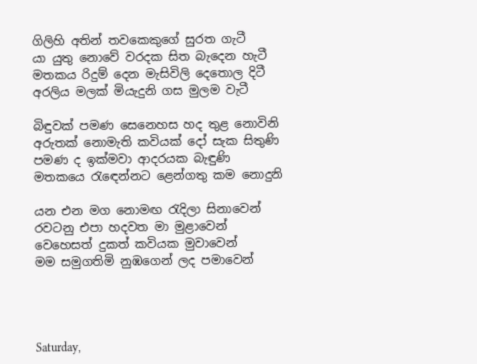ගිලිහි අතින් තවකෙකුගේ සුරත ගැටී
යා යුතු නොවේ වරදක සිත බැදෙන හැටී
මතකය රිදුම් දෙන මැසිවිලි දෙතොල දිටී
අරලිය මලක් මියැදුනි ගස මුලම වැටී

බිඳුවක් පමණ සෙනෙහස හද තුළ නොවිනි
අරුතක් නොමැති කවියක් දෝ සැක සිතුණි
පමණ ද ඉක්මවා ආදරයක බැඳුණි
මතකයෙ රැඳෙන්නට ළෙන්ගතු කම නොදුනි

යන එන මග නොමඟ රැදිලා සිනාවෙන්
රවටනු එපා හදවත මා මුළාවෙන්
වෙහෙසත් දුකත් කවියක මුවාවෙන්
මම සමුගතිමි නුඹගෙන් ලද පමාවෙන්




Saturday,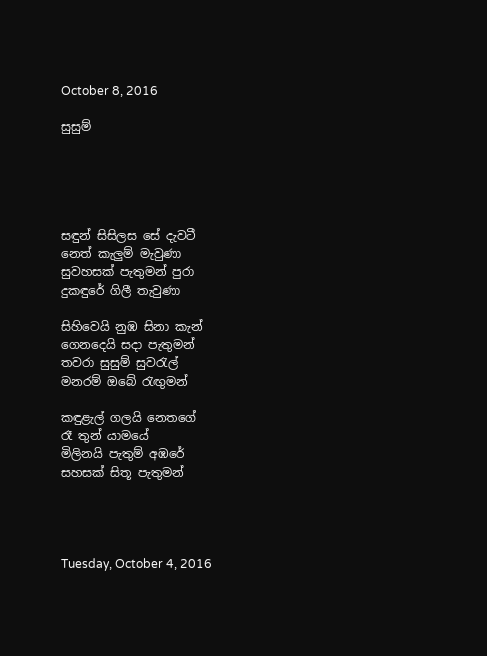October 8, 2016

සුසුම්





සඳුන් සිසිලස සේ දැවටී
නෙත් කැලුම් මැවුණා
සුවහසක් පැතුමන් පුරා
දුකඳුරේ ගිලී තැවුණා

සිහිවෙයි නුඹ සිනා කැන්
ගෙනදෙයි සදා පැතුමන්
තවරා සුසුම් සුවරැල්
මනරම් ඔබේ රැඟුමන්

කඳුළැල් ගලයි නෙතගේ
රෑ තුන් යාමයේ
මිලිනයි පැතුම් අඹරේ
සහසක් සිතූ පැතුමන්




Tuesday, October 4, 2016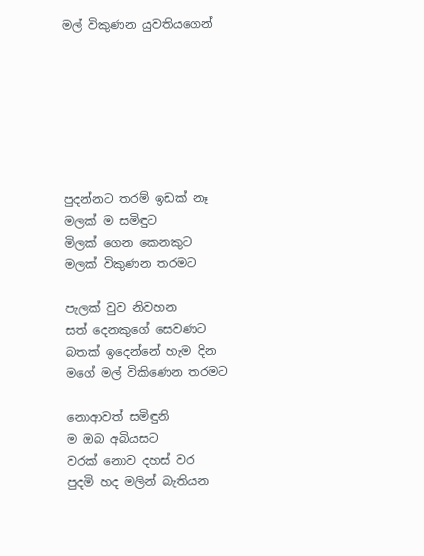මල් විකුණන යුවතියගෙන්







පුදන්නට තරම් ඉඩක් නෑ
මලක් ම සමිඳුට
මිලක් ගෙන කෙනකුට
මලක් විකුණන තරමට

පැලක් වුව නිවහන
සත් දෙනකුගේ සෙවණට
බතක් ඉදෙන්නේ හැම දින
මගේ මල් විකිණෙන තරමට

නොආවත් සමිඳුනි
ම ඔබ අබියසට
වරක් නොව දහස් වර
පුදමි හද මලින් බැතියන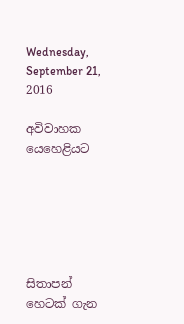Wednesday, September 21, 2016

අවිවාහක යෙහෙළියට






සිතාපන් හෙටක් ගැන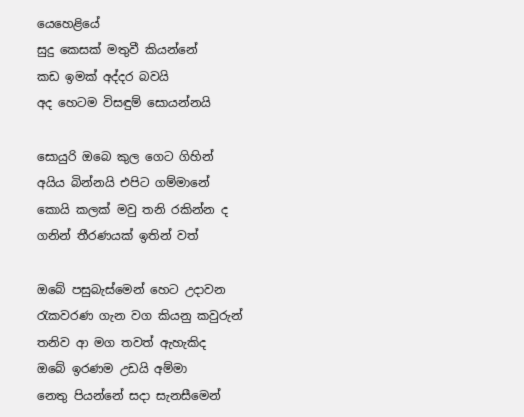යෙහෙළියේ
සුදු කෙසක් මතුවී කියන්නේ
කඩ ඉමක් අද්දර බවයි
අද හෙටම විසඳුම් සොයන්නයි

සොයුරි ඔබෙ කුල ගෙට ගිහින්
අයිය බින්නයි එපිට ගම්මානේ
කොයි කලක් මවු තනි රකින්න ද
ගනින් තීරණයක් ඉතින් වත්

ඔබේ පසුබැස්මෙන් හෙට උදාවන
රැකවරණ ගැන වග කියනු කවුරුන්
තනිව ආ මග තවත් ඇහැකිද
ඔබේ ඉරණම උඩයි අම්මා
නෙතු පියන්නේ සදා සැනසීමෙන්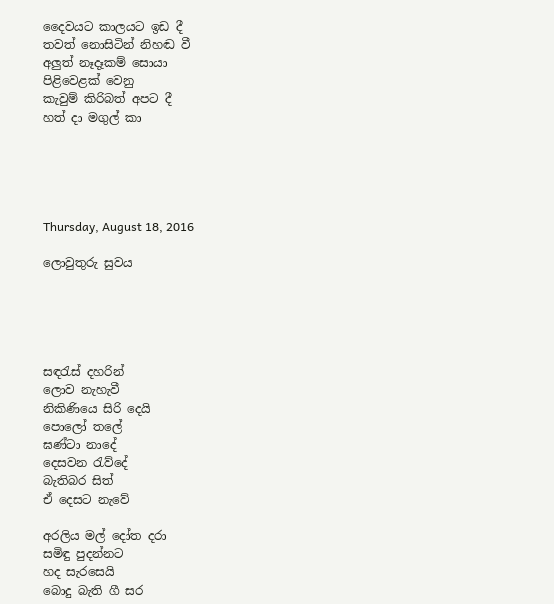දෛවයට කාලයට ඉඩ දී
තවත් නොසිටින් නිහඬ වී
අලුත් නෑදෑකම් සොයා
පිළිවෙළක් වෙනු
කැවුම් කිරිබත් අපට දී
හත් දා මගුල් කා





Thursday, August 18, 2016

ලොවුතුරු සුවය





සඳරැස් දහරින්
ලොව නැහැවී
නිකිණියෙ සිරි දෙයි
පොලෝ තලේ
ඝණ්ටා නාදේ
දෙසවන රැව්දේ
බැතිබර සිත්
ඒ දෙසට නැවේ

අරලිය මල් දෝත දරා
සමිඳු පුදන්නට
හද සැරසෙයි
බොදු බැති ගී සර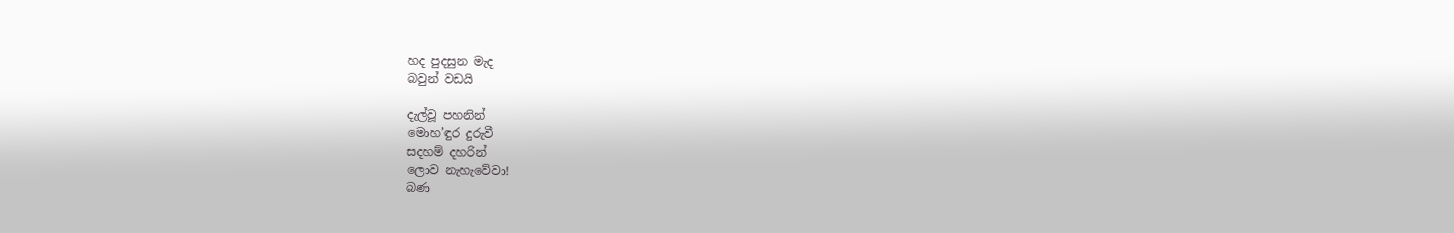හද පුදසුන මැද
බවුන් වඩයි

දැල්වූ පහනින්
මොහ’ඳුර දුරුවී
සදහම් දහරින්
ලොව නැහැවේවා!
බණ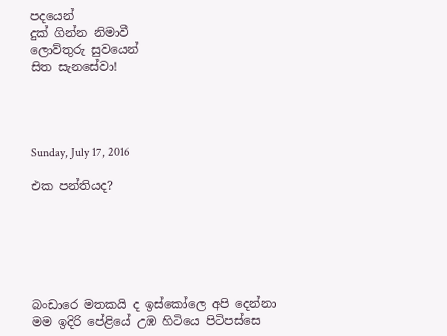පදයෙන්
දුක් ගින්න නිමාවී
ලොව්තුරු සුවයෙන්
සිත සැනසේවා!




Sunday, July 17, 2016

එක පන්තියද?






බංඩාරෙ මතකයි ද ඉස්කෝලෙ අපි දෙන්නා
මම ඉදිරි පේළියේ උඹ හිටියෙ පිටිපස්සෙ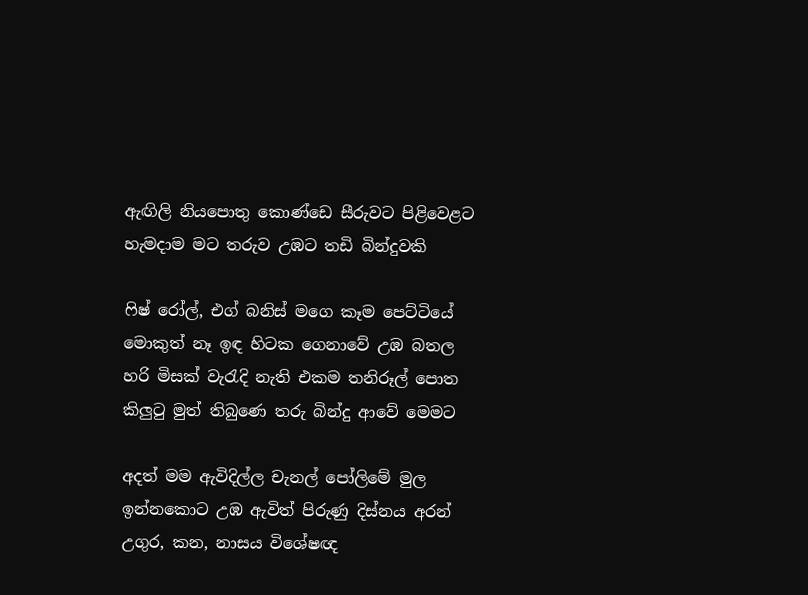ඇඟිලි නියපොතු කොණ්ඩෙ සීරුවට පිළිවෙළට
හැමදාම මට තරුව ‍උඹට තඩි බින්දුවකි

ෆිෂ් රෝල්, එග් බනිස් මගෙ කෑම පෙට්ටියේ
මොකුත් නෑ ඉඳ හිටක ගෙනාවේ උඹ බතල
හරි මිසක් වැරැදි නැති එකම තනිරූල් පොත
කිලුටු මුත් තිබුණෙ තරු බින්දු ආවේ මෙමට

අදත් මම ඇවිදිල්ල චැනල් පෝලිමේ මුල
ඉන්නකොට උඹ ඇවිත් පිරුණු දිස්නය අරන්
උගුර, කන, නාසය විශේෂඥ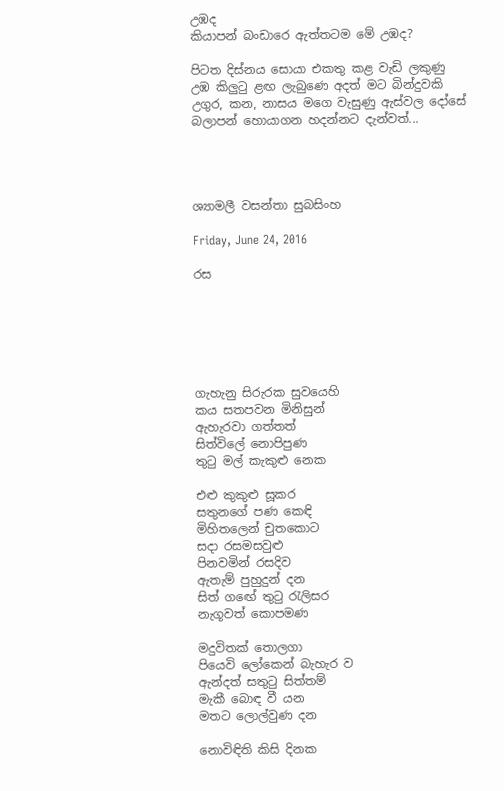උඹද
කියාපන් බංඩාරෙ ඇත්තටම මේ උඹද?

පිටත දිස්නය සොයා එකතු කළ වැඩි ලකුණු
උඹ කිලුටු ළඟ ලැබුණෙ අදත් මට බින්දුවකි
උගුර, කන, නාසය මගෙ වැසුණු ඇස්වල දෝසේ
බලාපන් හොයාගන හදන්නට දැන්වත්...




ශ්‍යාමලී වසන්තා සුබසිංහ

Friday, June 24, 2016

රස






ගැහැනු සිරුරක සුවයෙහි
කය සතපවන මිනිසුන්
ඇහැරවා ගත්තත්
සිත්විලේ නොපිපුණ
තුටු මල් කැකුළු නෙක

එළු කුකුළු සූකර
සතුනගේ පණ කෙඳි
මිහිතලෙන් චුතකොට
සදා රසමසවුළු
පිනවමින් රසදිව
ඇතැම් පුහුදුන් දන
සිත් ගඟේ තුටු රැලිසර
නැගූවත් කොපමණ

මදුවිතක් තොලගා
පියෙවි ලෝකෙන් බැහැර ව
ඇන්දත් සතුටු සිත්තම්
මැකී බොඳ වී යන
මතට ලොල්වුණ දන

නොවිඳිති කිසි දිනක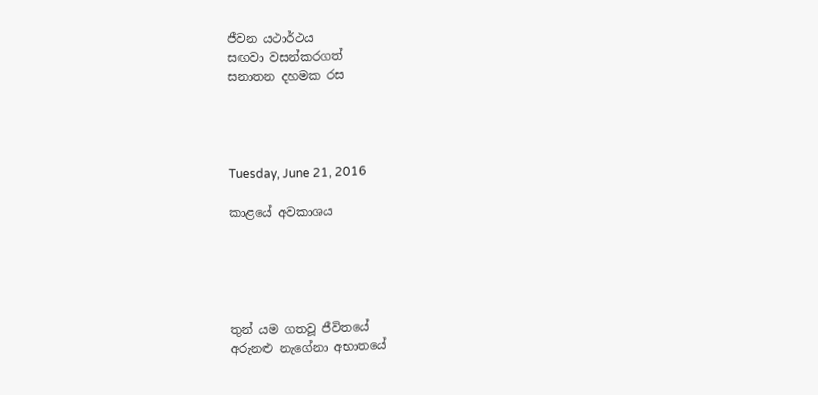ජීවන යථාර්ථය
සඟවා වසන්කරගත්
සනාතන දහමක රස




Tuesday, June 21, 2016

කාළයේ අවකාශය





තුන් යම ගතවූ ජීවිතයේ
අරුනළු නැගේනා අභාතයේ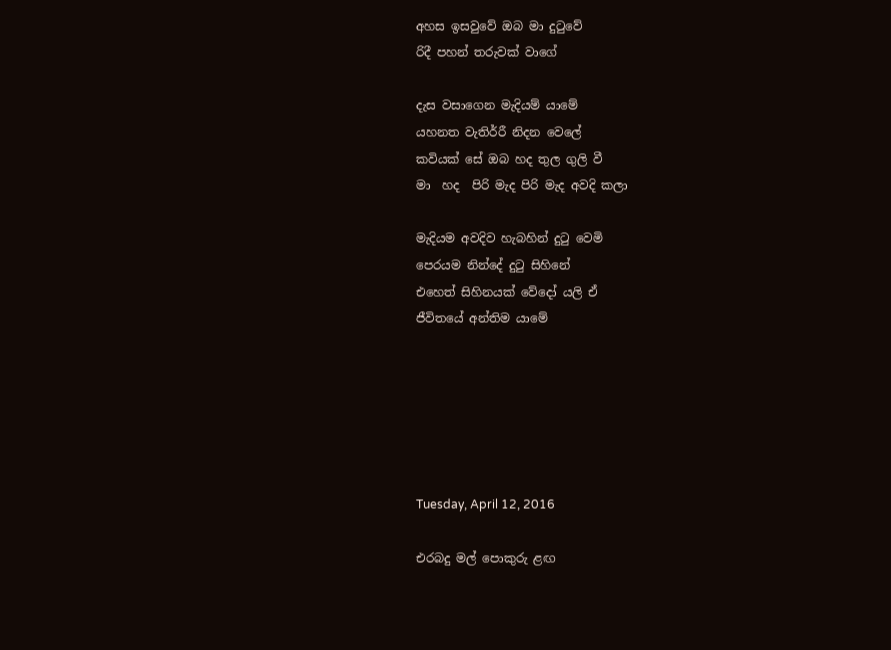අහස ඉසවුවේ ඔබ මා දුටුවේ
රිදී පහන් තරුවක් වාගේ

දැස වසාගෙන මැදියම් යාමේ
යහනත වැතිර්‍රී නිදන වෙලේ
කවියක් සේ ඔබ හද තුල ගුලි වී
මා  හද  පිරි මැද පිරි මැද අවදි කලා

මැදියම අවදිව හැබහින් දුටු වෙමි
පෙරයම නින්දේ දුටු සිහිනේ
එහෙත් සිහිනයක් වේදෝ යලි ඒ
ජීවිතයේ අන්තිම යාමේ






Tuesday, April 12, 2016

එරබදු මල් පොකුරු ළඟ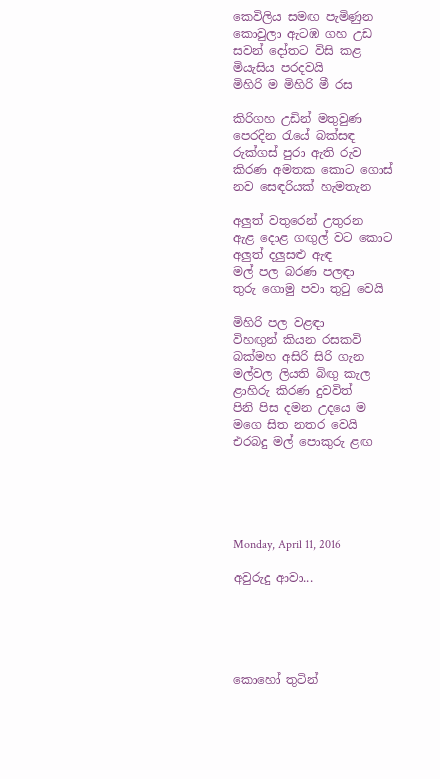කෙවිලිය සමඟ පැමිණුන
කොවුලා ඇටඹ ගහ උඩ
සවන් දෝතට විසි කළ
මියැසිය පරදවයි
මිහිරි ම මිහිරි මී රස

කිරිගහ උඩින් මතුවුණ
පෙරදින රැයේ බක්සඳ
රුක්ගස් පුරා ඇති රුව
කිරණ අමතක කොට ගොස්
නව සෙඳරියක් හැමතැන

අලුත් වතුරෙන් උතුරන
ඇළ දොළ ගඟුල් වට කොට
අලුත් දලුසළු ඇඳ
මල් පල බරණ පලඳා
තුරු ගොමු පවා තුටු වෙයි

මිහිරි පල වළඳා
විහඟුන් කියන රසකවි
බක්මහ අසිරි සිරි ගැන
මල්වල ලියති බිඟු කැල
ළාහිරු කිරණ දුවවිත්
පිනි පිස දමන උදයෙ ම
මගෙ සිත නතර වෙයි
එරබදු මල් පොකුරු ළඟ





Monday, April 11, 2016

අවුරුදු ආවා...





කොහෝ තුටින්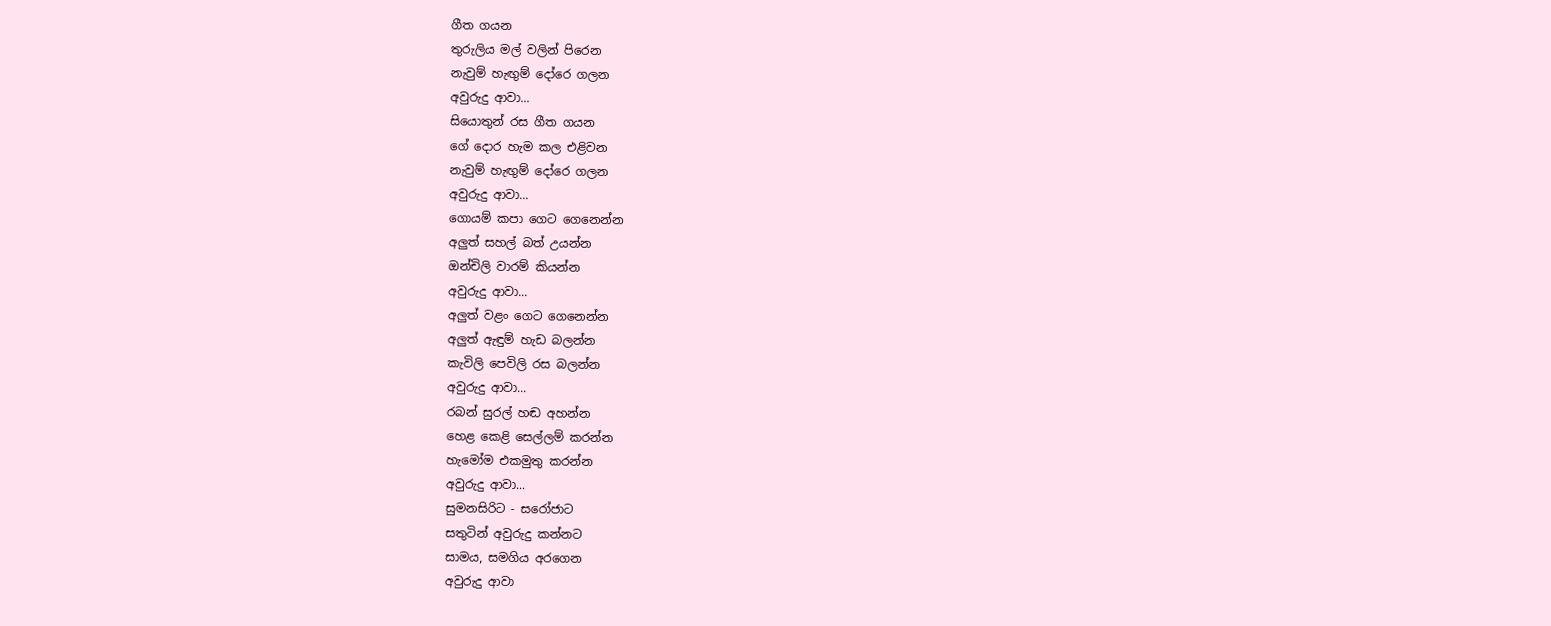ගීත ගයන
තුරුලිය මල් වලින් පිරෙන
නැවුම් හැඟුම් දෝරෙ ගලන
අවුරුදු ආවා...
සියොතුන් රස ගීත ගයන
ගේ දොර හැම කල එළිවන
නැවුම් හැඟුම් දෝරෙ ගලන
අවුරුදු ආවා...
ගොයම් කපා ගෙට ගෙනෙන්න
අලුත් සහල් බත් උයන්න
ඔන්චිලි වාරම් කියන්න
අවුරුදු ආවා...
අලුත් වළං ගෙට ගෙනෙන්න
අලුත් ඇඳුම් හැඩ බලන්න
කැවිලි පෙවිලි රස බලන්න
අවුරුදු ආවා...
රබන් සුරල් හඬ අහන්න
හෙළ කෙළි සෙල්ලම් කරන්න
හැමෝම එකමුතු කරන්න
අවුරුදු ආවා...
සුමනසිරිට - සරෝජාට
සතුටින් අවුරුදු කන්නට
සාමය, සමගිය අරගෙන
අවුරුදු ආවා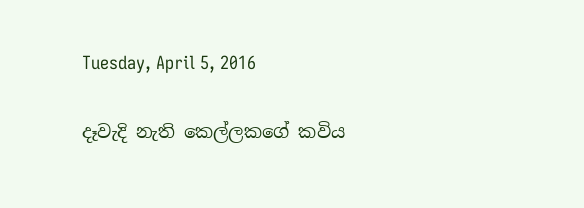Tuesday, April 5, 2016

දෑවැදි නැති කෙල්ලකගේ කවිය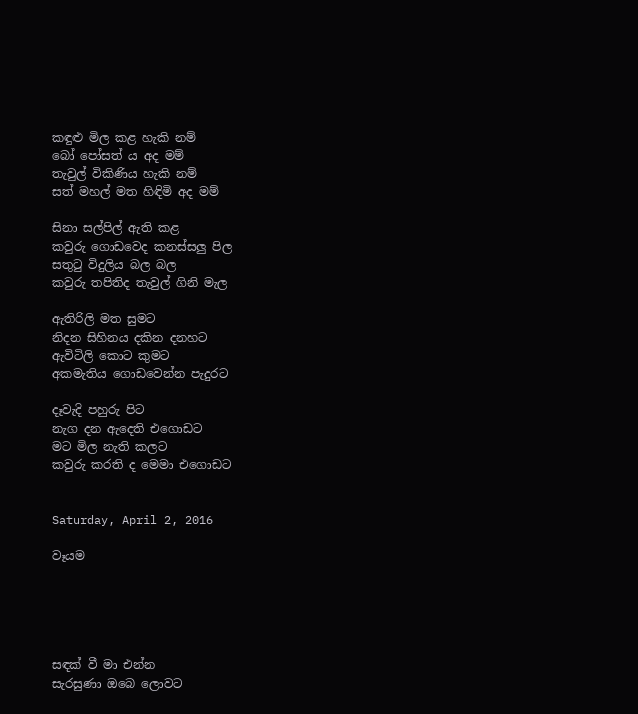කඳුළු මිල කළ හැකි නම්
බෝ පෝසත් ය අද මම්
තැවුල් විකිණිය හැකි නම්
සත් මහල් මත හිඳිමි අද මම්

සිනා සල්පිල් ඇති කළ
කවුරු ගොඩවෙද කනස්සලු පිල
සතුටු විදුලිය බල බල
කවුරු තපිතිද තැවුල් ගිනි මැල

ඇතිරිලි මත සුමට
නිදන සිහිනය දකින දනහට
ඇවිටිලි කොට කුමට
අකමැතිය ගොඩවෙන්න පැදුරට

දෑවැදි පහුරු පිට
නැග දන ඇදෙති එගොඩට
මට මිල නැති කලට
කවුරු කරති ද මෙමා එගොඩට


Saturday, April 2, 2016

වෑයම





සඳක් වී මා එන්න
සැරසුණා ඔබෙ ලොවට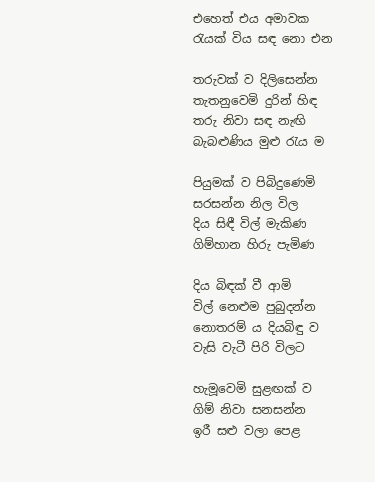එහෙත් එය අමාවක
රැයක් විය සඳ නො එන

තරුවක් ව දිලිසෙන්න
තැතනුවෙමි දුරින් හිඳ
තරු නිවා සඳ නැඟි
බැබළුණිය මුළු රැය ම

පියුමක් ව පිබිදුණෙමි
සරසන්න නිල විල
දිය සිඳී විල් මැකිණ
ගිම්හාන හිරු පැමිණ

දිය බිඳක් වී ආමි
විල් නෙළුම පුබුදන්න
නොතරම් ය දියබිඳු ව
වැසි වැටී පිරි විලට

හැමූවෙමි සුළඟක් ව
ගිම් නිවා සනසන්න
ඉරී සළු වලා පෙළ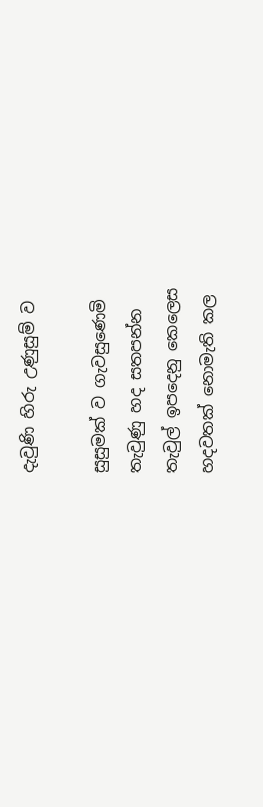දැවුණි හිරු උණුසුම් ව

සුසුමක් ව ගැවසුණෙමි
තැවුණු හද සතපන්න
තැවුල් ඉපදෙනු කෙලෙස
හදවතක් නොමැති කල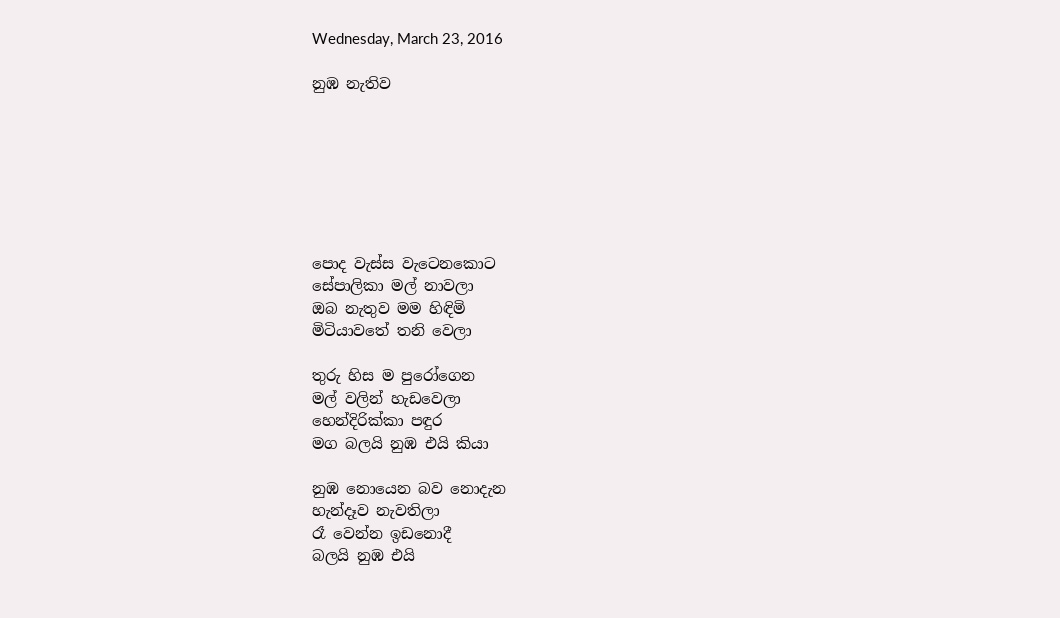Wednesday, March 23, 2016

නුඹ නැතිව







පොද වැස්ස වැටෙනකොට
සේපාලිකා මල් නාවලා
ඔබ නැතුව මම හිඳිමි
මිටියාවතේ තනි වෙලා

තුරු හිස ම පුරෝගෙන
මල් වලින් හැඩවෙලා
හෙන්දිරික්කා පඳුර
මග බලයි නුඹ එයි කියා

නුඹ නොයෙන බව නොදැන
හැන්දෑව නැවතිලා
රෑ වෙන්න ඉඩනොදී
බලයි නුඹ එයි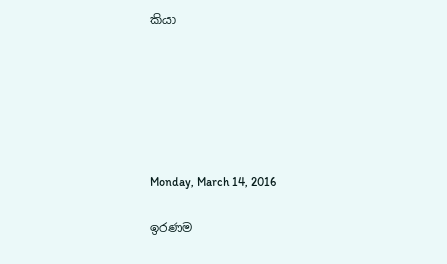කියා






Monday, March 14, 2016

ඉරණම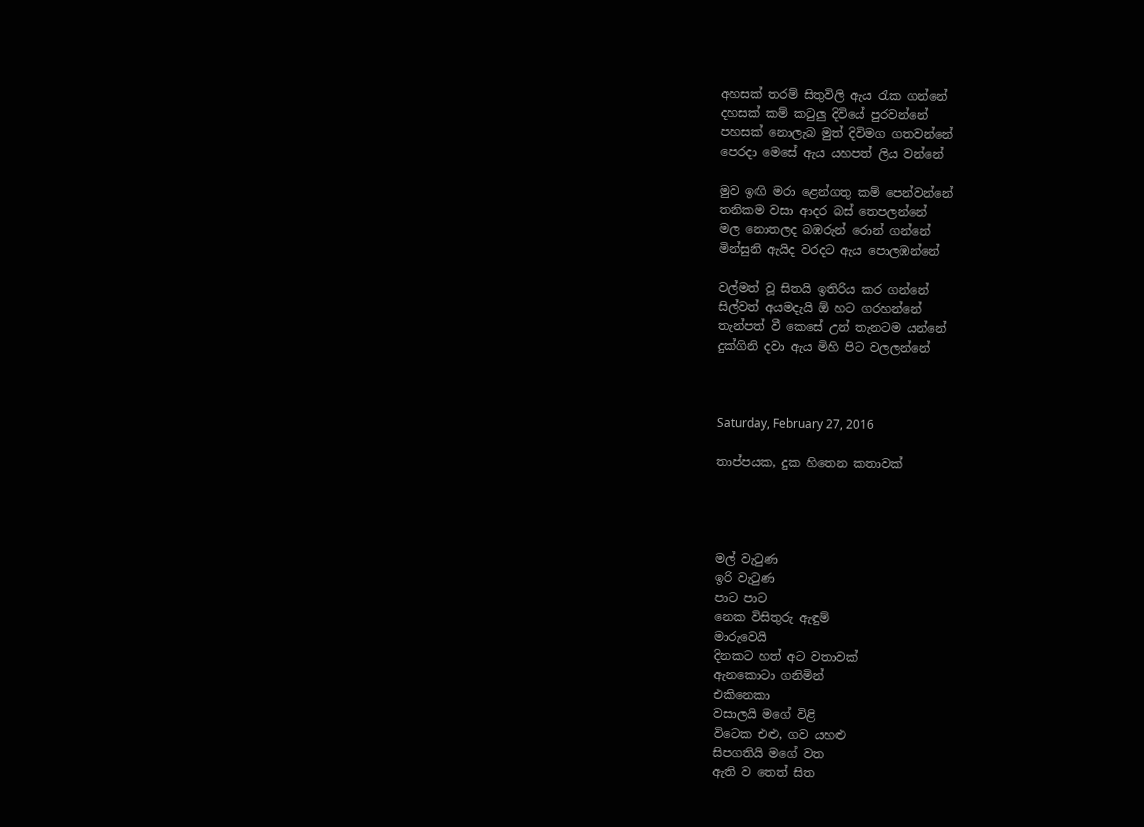අහසක් තරම් සිතුවිලි ඇය රැක ගන්නේ
දහසක් කම් කටුලු දිවියේ පුරවන්නේ
පහසක් නොලැබ මුත් දිවිමග ගතවන්නේ
පෙරදා මෙසේ ඇය යහපත් ලිය වන්නේ

මුව ඉඟි මරා ළෙන්ගතු කම් පෙන්වන්නේ
තනිකම වසා ආදර බස් තෙපලන්නේ
මල නොතලද බඹරුන් රොන් ගන්නේ
මින්සුනි ඇයිද වරදට ඇය පොලඹන්නේ

වල්මත් වූ සිතයි ඉතිරිය කර ගන්නේ
සිල්වත් අයමදැයි ඕ හට ගරහන්නේ
තැන්පත් වී කෙසේ උන් තැනටම යන්නේ
දුක්ගිනි දවා ඇය මිහි පිට වලලන්නේ



Saturday, February 27, 2016

තාප්පයක, දුක හිතෙන කතාවක්




මල් වැටුණ
ඉරි වැටුණ
පාට පාට
නෙක විසිතුරු ඇඳුම්
මාරුවෙයි
දිනකට හත් අට වතාවක්
ඇනකොටා ගනිමින්
එකිනෙකා
වසාලයි මගේ විළි
විටෙක එළු, ගව යහළු
සිපගතියි මගේ වත
ඇති ව තෙත් සිත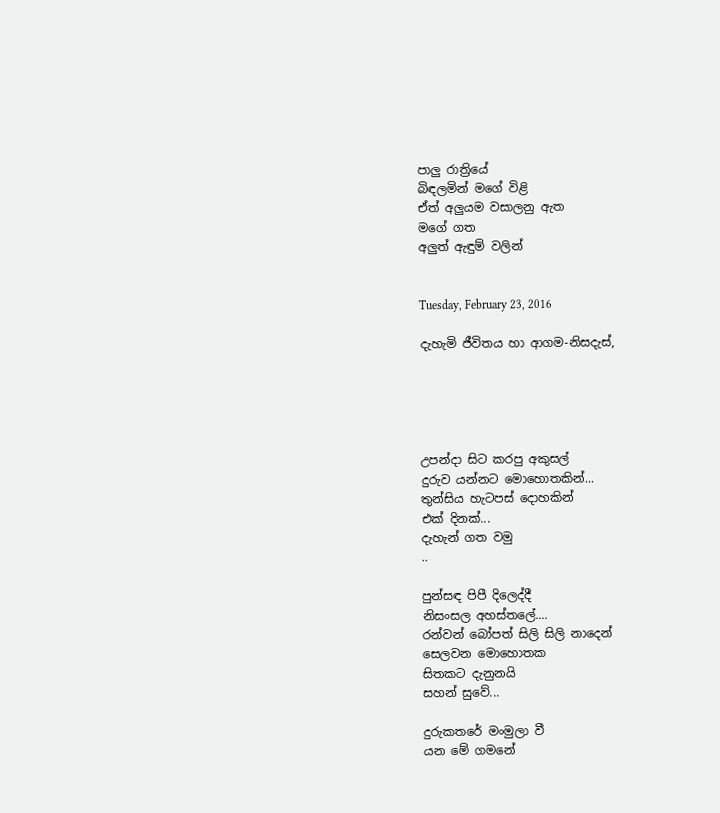පාලු රාත්‍රියේ
බිඳලමින් මගේ විළි
ඒත් අලුයම වසාලනු ඇත
මගේ ගත
අලුත් ඇඳුම් වලින්


Tuesday, February 23, 2016

දැහැමි ජීවිතය හා ආගම-නිසදැස්,





උපන්දා සිට කරපු අකුසල්
දුරුව යන්නට මොහොතකින්...
තුන්සිය හැටපස් දොහකින්
එක් දිනක්...
දැහැන් ගත වමු
..

පුන්සඳ පිපී දිලෙද්දී
නිසංසල අහස්තලේ....
රන්වන් බෝපත් සිලි සිලි නාදෙන්
සෙලවන මොහොතක
සිතකට දැනුනයි
සහන් සුවේ...

දුරුකතරේ මංමුලා වී
යන මේ ගමනේ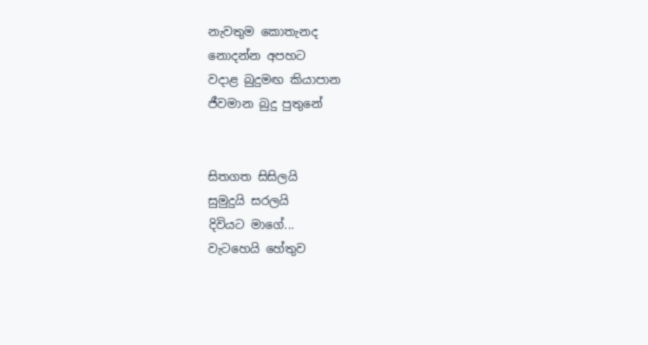නැවතුම කොතැනද
නොදන්න අපහට
වදාළ බුදුමඟ කියාපාන
ජීවමාන බුදු පුතුනේ


සිතගත සිසිලයි
සුමුදුයි සරලයි
දිවියට මාගේ...
වැටහෙයි හේතුව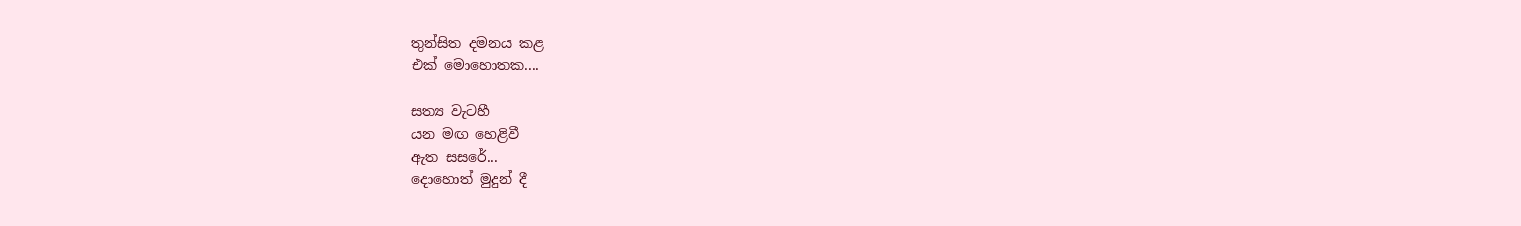තුන්සිත දමනය කළ
එක් මොහොතක....

සත්‍ය වැටහී
යන මඟ හෙළිවී
ඇත සසරේ...
දොහොත් මුදුන් දී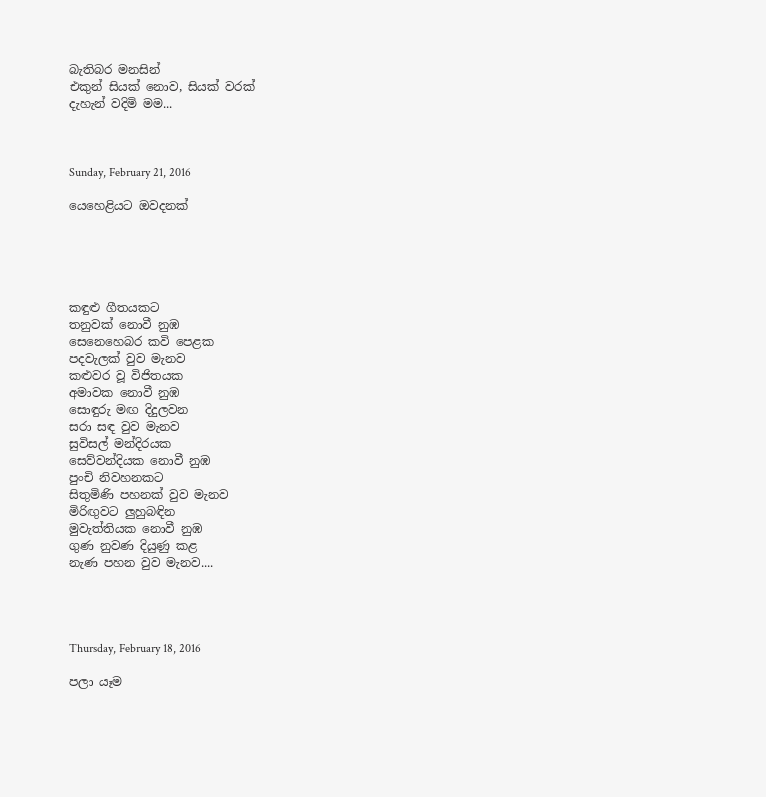බැතිබර මනසින්
එකුන් සියක් නොව, සියක් වරක්
දැහැන් වදිමි මම...



Sunday, February 21, 2016

යෙහෙළියට ඔවදනක්





කඳුළු ගීතයකට
තනුවක් නොවී නුඹ
සෙනෙහෙබර කවි පෙළක
පදවැලක් වුව මැනව
කළුවර වූ විජිතයක
අමාවක නොවී නුඹ
සොඳුරු මඟ දිදුලවන
සරා සඳ වුව මැනව
සුවිසල් මන්දිරයක
සෙව්වන්දියක නොවී නුඹ
පුංචි නිවහනකට
සිතුමිණි පහනක් වුව මැනව
මිරිඟුවට ලුහුබඳින
මුවැත්තියක නොවී නුඹ
ගුණ නුවණ දියුණු කළ
නැණ පහන වුව මැනව....




Thursday, February 18, 2016

පලා යෑම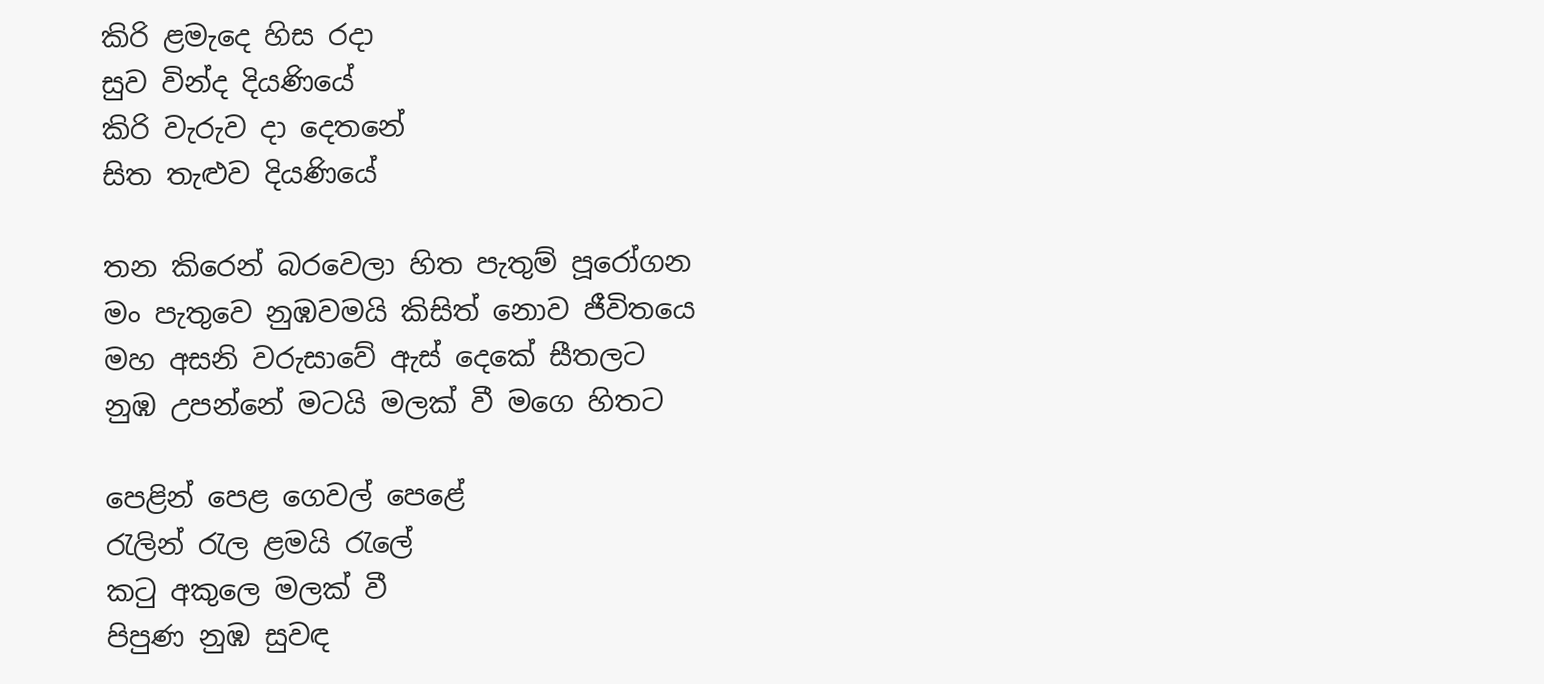කිරි ළමැදෙ හිස රදා
සුව වින්ද දියණියේ
කිරි වැරුව දා දෙතනේ
සිත තැළුව දියණියේ

තන කිරෙන් බරවෙලා හිත පැතුම් පූරෝගන
මං පැතුවෙ නුඹවමයි කිසිත් නොව ජීවිතයෙ
මහ අසනි වරුසාවේ ඇස් දෙකේ සීතලට
නුඹ උපන්නේ මටයි මලක් වී මගෙ හිතට

පෙළින් පෙළ ගෙවල් පෙළේ
රැලින් රැල ළමයි රැලේ
කටු අකුලෙ මලක් වී
පිපුණ නුඹ සුවඳ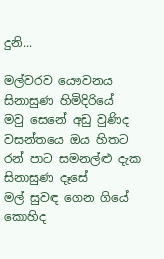දුනි...

මල්වරව යෞවනය සිනාසුණ හිමිදිරියේ
මවු සෙනේ අඩු වුණිද වසන්තයෙ ඔය හිතට
රන් පාට සමනල්ළු දැක සිනාසුණ දෑසේ
මල් සුවඳ ගෙන ගියේ කොහිද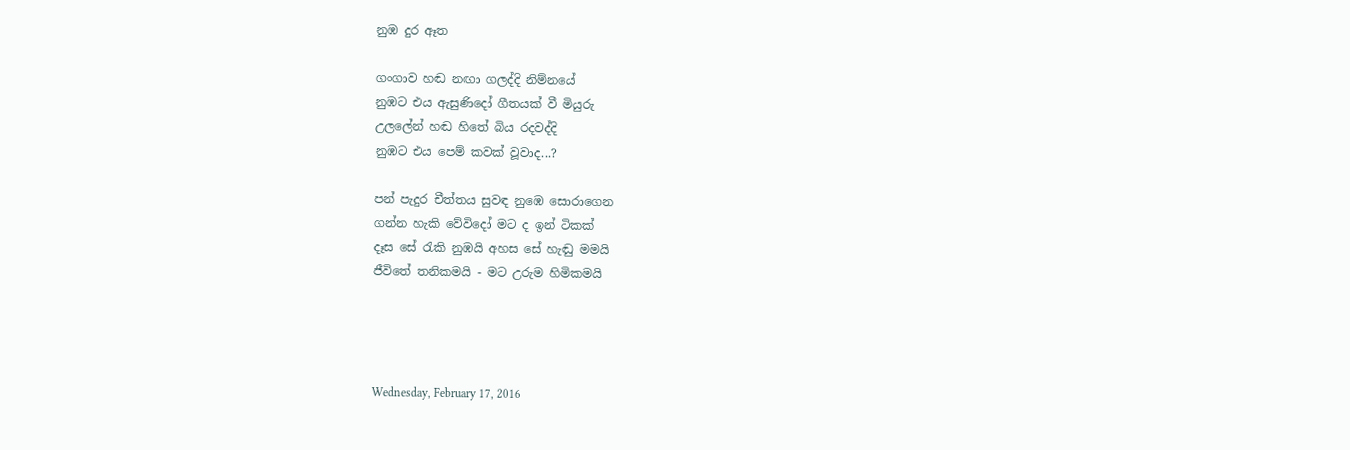නුඹ දුර ඈත

ගංගාව හඬ නඟා ගලද්දි නිම්නයේ
නුඹට එය ඇසුණිදෝ ගීතයක් වී මියුරු
උලලේන් හඬ හිතේ බිය රදවද්දි
නුඹට එය පෙම් කවක් වූවාද...?

පන් පැදුර චීත්තය සුවඳ නුඹෙ සොරාගෙන
ගන්න හැකි වේවිදෝ මට ද ඉන් ටිකක්
දෑස සේ රැකි නුඹයි අහස සේ හැඬු මමයි
ජීවිතේ තනිකමයි - මට උරුම හිමිකමයි




Wednesday, February 17, 2016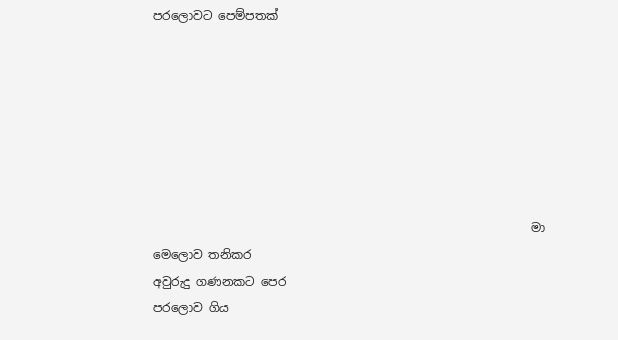පරලොවට පෙම්පතක්







                                                               මා මෙලොව තනිකර
අවුරුදු ගණනකට පෙර
පරලොව ගිය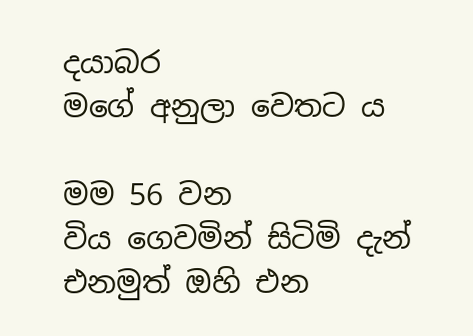දයාබර
මගේ අනුලා වෙතට ය

මම 56 වන
විය ගෙවමින් සිටිමි දැන්
එනමුත් ඔහි එන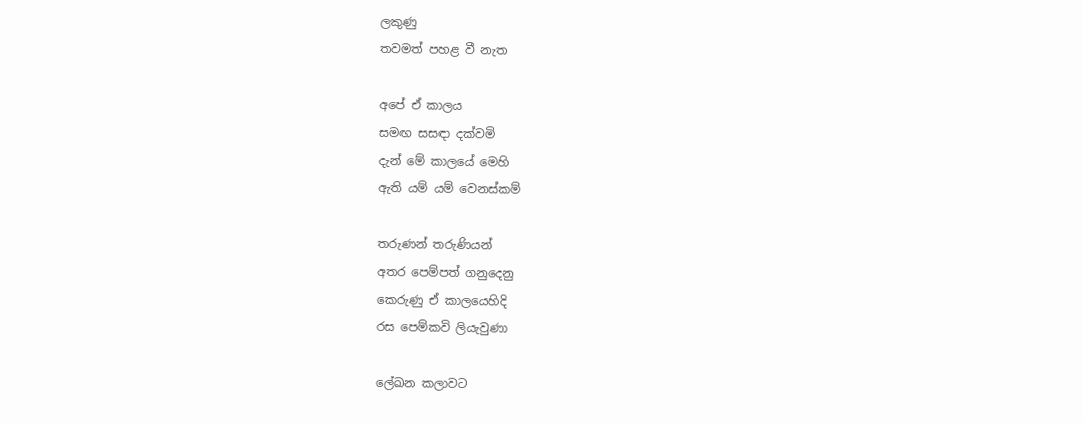ලකුණු
තවමත් පහළ වී නැත

අපේ ඒ කාලය
සමඟ සසඳා දක්වමි
දැන් මේ කාලයේ මෙහි
ඇති යම් යම් වෙනස්කම්

තරුණන් තරුණියන්
අතර පෙම්පත් ගනුදෙනු
කෙරුණු ඒ කාලයෙහිදි
රස පෙම්කවි ලියැවුණා

ලේඛන කලාවට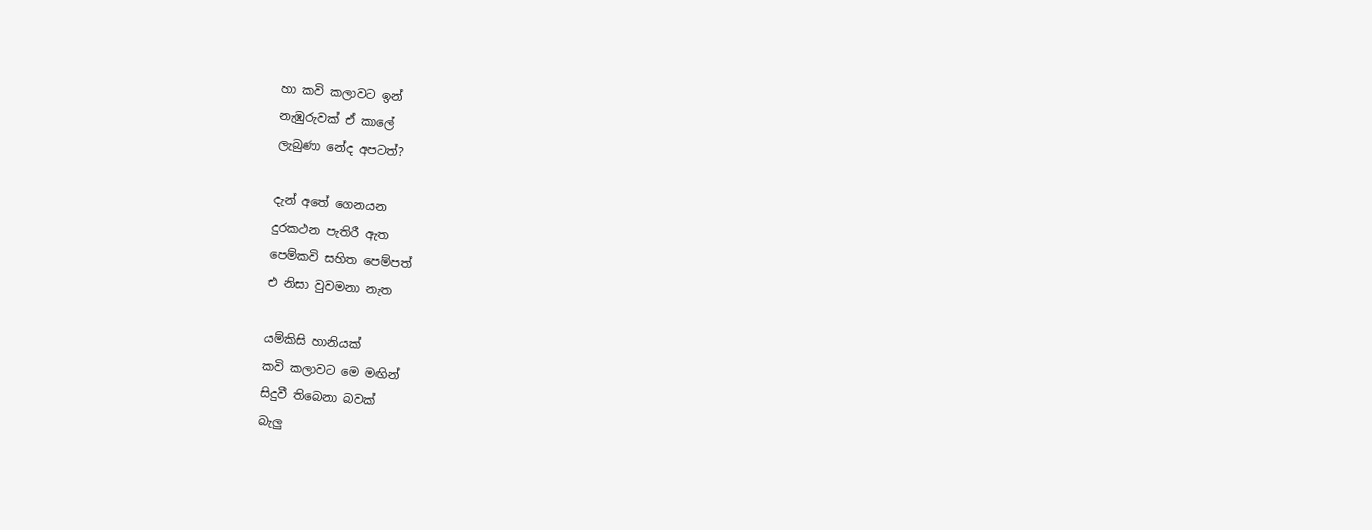හා කවි කලාවට ඉන්
නැඹුරුවක් ඒ කාලේ
ලැබුණා නේද අපටත්?

දැන් අතේ ගෙනයන
දුරකථන පැතිරී ඇත
පෙම්කවි සහිත පෙම්පත්
එ නිසා වුවමනා නැත

යම්කිසි හානියක්
කවි කලාවට මෙ මඟින්
සිදුවී තිබෙනා බවක්
බැලු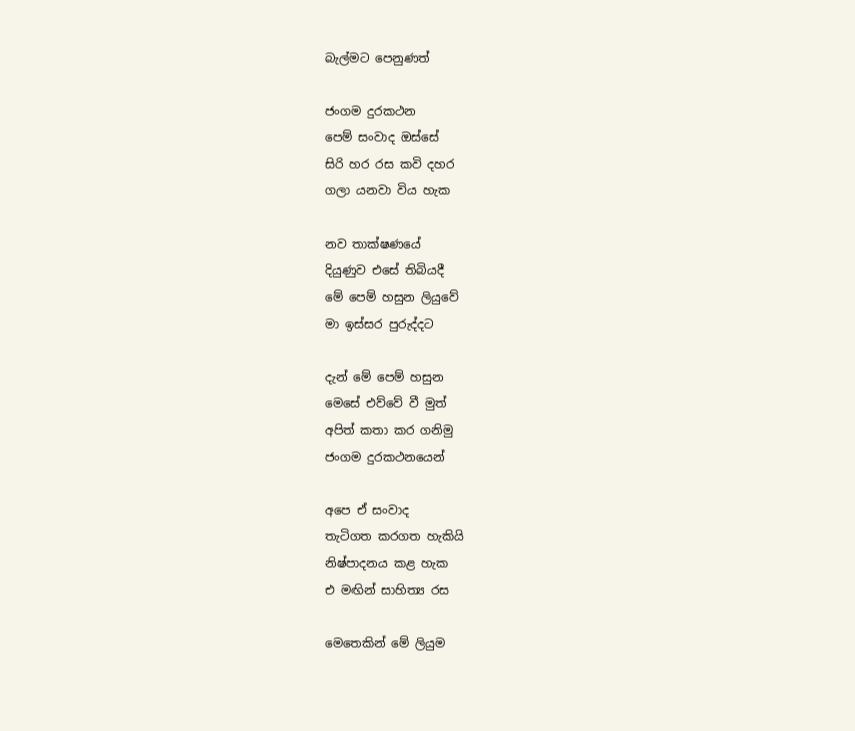බැල්මට පෙනුණත්

ජංගම දුරකථන
පෙම් සංවාද ඔස්සේ
සිරි හර රස කවි දහර
ගලා යනවා විය හැක

නව තාක්ෂණයේ
දියුණුව එසේ තිබියදී
මේ පෙම් හසුන ලියුවේ
මා ඉස්සර පුරුද්දට

දැන් මේ පෙම් හසුන
මෙසේ එව්වේ වී මුත්
අපිත් කතා කර ගනිමු
ජංගම දුරකථනයෙන්

අපෙ ඒ සංවාද
තැටිගත කරගත හැකියි
නිෂ්පාදනය කළ හැක
එ මඟින් සාහිත්‍ය රස

මෙතෙකින් මේ ලියුම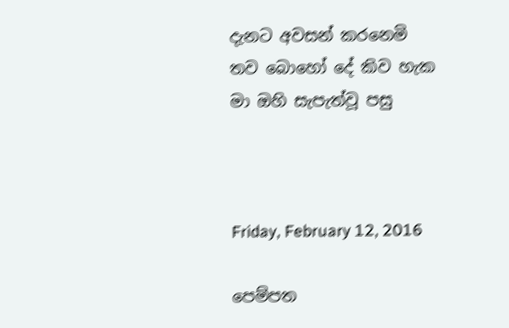දැනට අවසන් කරනෙමි
තව බොහෝ දේ කිව හැක
මා ඔහි සැපැත්වූ පසු



Friday, February 12, 2016

පෙම්පත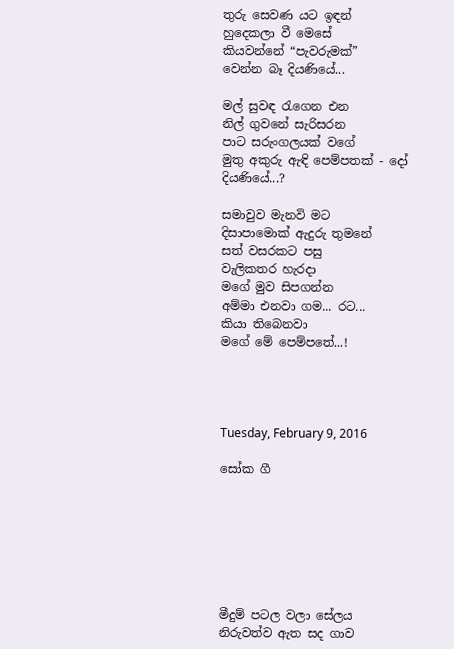තුරු සෙවණ යට ඉඳන්
හුදෙකලා වී මෙසේ
කියවන්නේ “පැවරුමක්”
වෙන්න බෑ දියණියේ...

මල් සුවඳ රැගෙන එන
නිල් ගුවනේ සැරිසරන
පාට සරුංගලයක් වගේ
මුතු අකුරු ඇඳි පෙම්පතක් - දෝ
දියණියේ...?

සමාවුව මැනවි මට
දිසාපාමොක් ඇදුරු තුමනේ
සත් වසරකට පසු
වැලිකතර හැරදා
මගේ මුව සිපගන්න
අම්මා එනවා ගම... රට...
කියා තිබෙනවා
මගේ මේ පෙම්පතේ...!




Tuesday, February 9, 2016

සෝක ගී







මීදුම් පටල වලා සේලය
නිරුවත්ව ඇත සද ගාව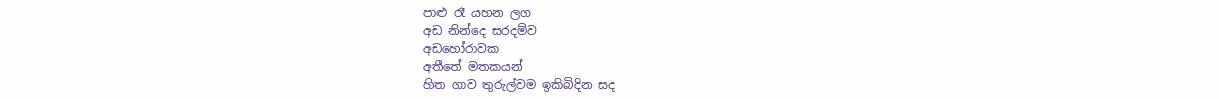පාළු රෑ යහන ලග
අඩ නින්දෙ සරදම්ව
අඩහෝරාවක
අතීතේ මතකයන්
හිත ගාව තුරුල්වම ඉකිබිදින සද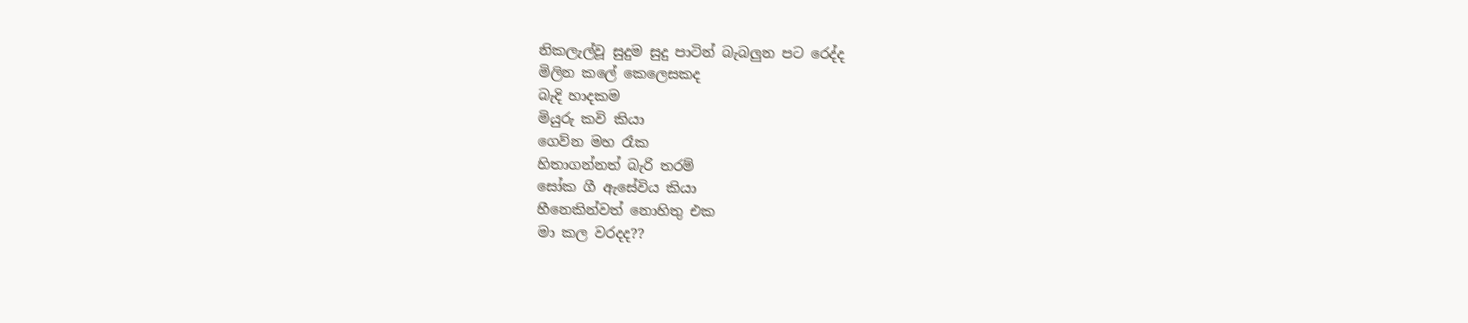නිකලැල්වූ සුදුම සුදු පාටින් බැබලුන පට රෙද්ද
මිලින කලේ කෙලෙසකද
බැදි හාදකම
මියුරු කවි කියා
ගෙව්න මහ රෑක
හිතාගන්නත් බැරි තරම්
සෝක ගී ඇසේවිය කියා
හීනෙකින්වත් නොහිතු එක
මා කල වරදද??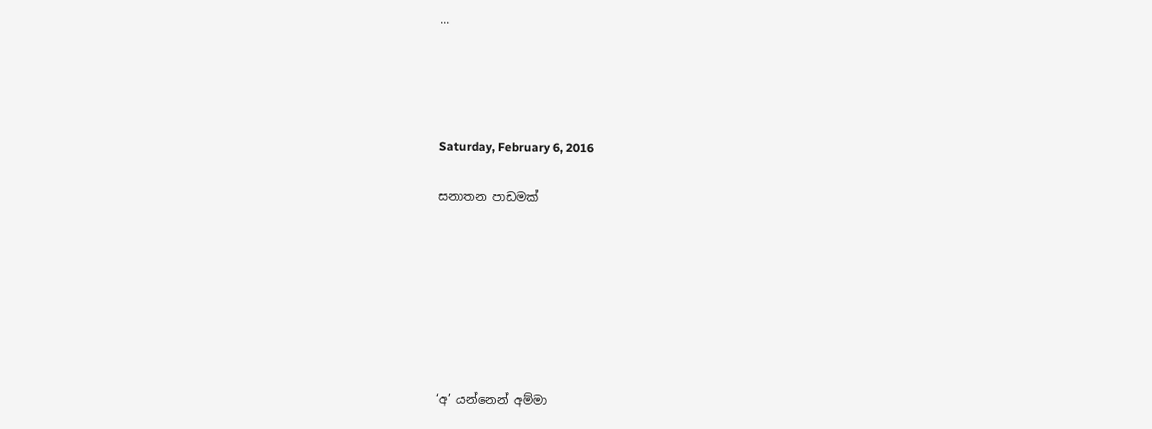...




Saturday, February 6, 2016

සනාතන පාඩමක්







‘අ’ යන්නෙන් අම්මා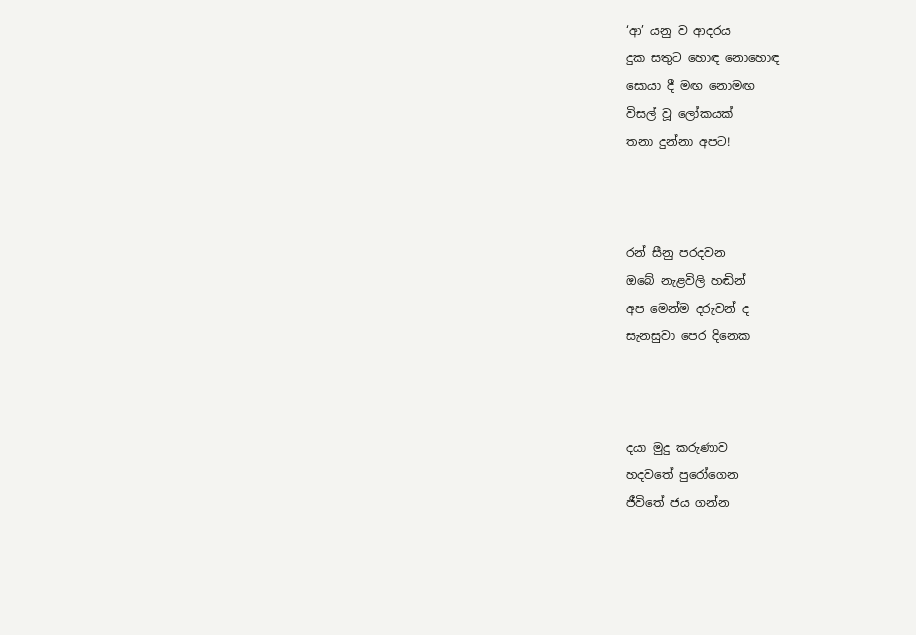‘ආ’ යනු ව ආදරය
දුක සතුට හොඳ නොහොඳ
සොයා දී මඟ නොමඟ
විසල් වූ ලෝකයක්
තනා දුන්නා අපට!



රන් සීනු පරදවන
ඔබේ නැළවිලි හඬින්
අප මෙන්ම දරුවන් ද
සැනසුවා පෙර දිනෙක



දයා මුදු කරුණාව
හදවතේ පුරෝගෙන
ජීවිතේ ජය ගන්න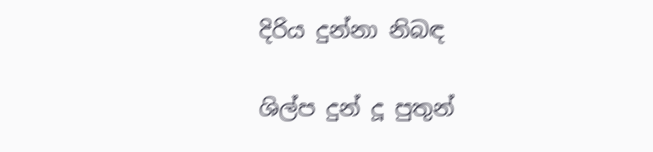දිරිය දුන්නා නිබඳ

ශිල්ප දුන් දූ පුතුන්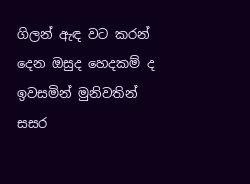ගිලන් ඇඳ වට කරන්
දෙන ඔසුද හෙදකම් ද
ඉවසමින් මුනිවතින්
සසර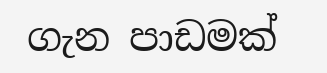ගැන පාඩමක්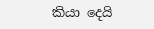කියා දෙයි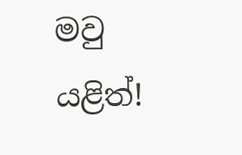මවු යළිත්!